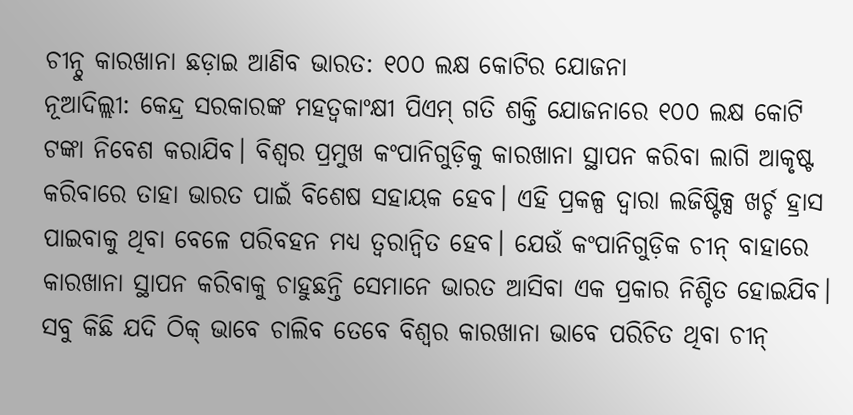ଚୀନ୍ଠୁ କାରଖାନା ଛଡ଼ାଇ ଆଣିବ ଭାରତ: ୧୦୦ ଲକ୍ଷ କୋଟିର ଯୋଜନା
ନୂଆଦିଲ୍ଲୀ: କେନ୍ଦ୍ର ସରକାରଙ୍କ ମହତ୍ବକାଂକ୍ଷୀ ପିଏମ୍ ଗତି ଶକ୍ତି ଯୋଜନାରେ ୧୦୦ ଲକ୍ଷ କୋଟି ଟଙ୍କା ନିବେଶ କରାଯିବ। ବିଶ୍ବର ପ୍ରମୁଖ କଂପାନିଗୁଡ଼ିକୁ କାରଖାନା ସ୍ଥାପନ କରିବା ଲାଗି ଆକୃଷ୍ଟ କରିବାରେ ତାହା ଭାରତ ପାଇଁ ବିଶେଷ ସହାୟକ ହେବ। ଏହି ପ୍ରକଳ୍ପ ଦ୍ବାରା ଲଜିଷ୍ଟିକ୍ସ ଖର୍ଚ୍ଚ ହ୍ରାସ ପାଇବାକୁ ଥିବା ବେଳେ ପରିବହନ ମଧ୍ୟ ତ୍ବରାନ୍ବିତ ହେବ। ଯେଉଁ କଂପାନିଗୁଡ଼ିକ ଚୀନ୍ ବାହାରେ କାରଖାନା ସ୍ଥାପନ କରିବାକୁ ଚାହୁଛନ୍ତି ସେମାନେ ଭାରତ ଆସିବା ଏକ ପ୍ରକାର ନିଶ୍ଚିତ ହୋଇଯିବ। ସବୁ କିଛି ଯଦି ଠିକ୍ ଭାବେ ଚାଲିବ ତେବେ ବିଶ୍ବର କାରଖାନା ଭାବେ ପରିଚିତ ଥିବା ଚୀନ୍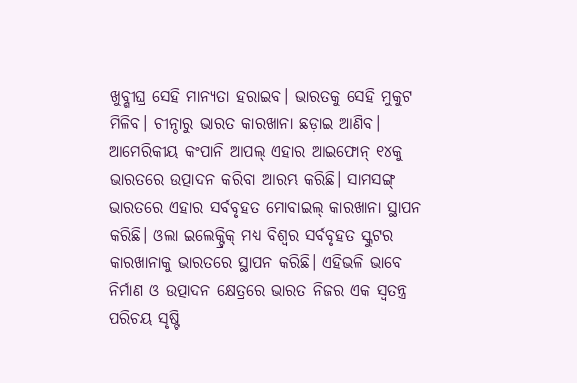ଖୁବ୍ଶୀଘ୍ର ସେହି ମାନ୍ୟତା ହରାଇବ। ଭାରତକୁ ସେହି ମୁକୁଟ ମିଳିବ। ଚୀନ୍ଠାରୁ ଭାରତ କାରଖାନା ଛଡ଼ାଇ ଆଣିବ। ଆମେରିକୀୟ କଂପାନି ଆପଲ୍ ଏହାର ଆଇଫୋନ୍ ୧୪କୁ ଭାରତରେ ଉତ୍ପାଦନ କରିବା ଆରମ୍ଭ କରିଛି। ସାମସଙ୍ଗ୍ ଭାରତରେ ଏହାର ସର୍ବବୃହତ ମୋବାଇଲ୍ କାରଖାନା ସ୍ଥାପନ କରିଛି। ଓଲା ଇଲେକ୍ଟ୍ରିକ୍ ମଧ୍ୟ ବିଶ୍ବର ସର୍ବବୃହତ ସ୍କୁଟର କାରଖାନାକୁ ଭାରତରେ ସ୍ଥାପନ କରିଛି। ଏହିଭଳି ଭାବେ ନିର୍ମାଣ ଓ ଉତ୍ପାଦନ କ୍ଷେତ୍ରରେ ଭାରତ ନିଜର ଏକ ସ୍ବତନ୍ତ୍ର ପରିଚୟ ସୃଷ୍ଟି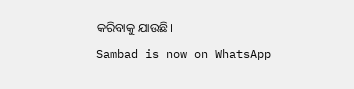କରିବାକୁ ଯାଉଛି।
Sambad is now on WhatsApp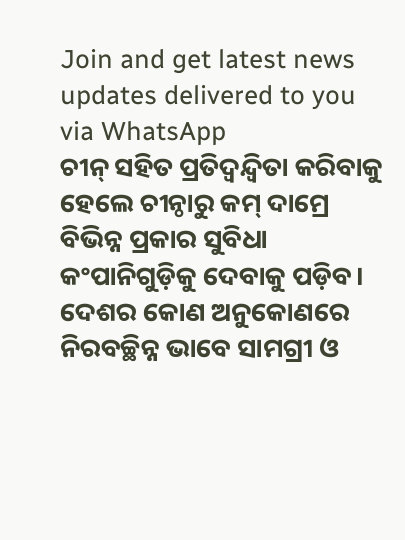Join and get latest news updates delivered to you via WhatsApp
ଚୀନ୍ ସହିତ ପ୍ରତିଦ୍ବନ୍ଦ୍ବିତା କରିବାକୁ ହେଲେ ଚୀନ୍ଠାରୁ କମ୍ ଦାମ୍ରେ ବିଭିନ୍ନ ପ୍ରକାର ସୁବିଧା କଂପାନିଗୁଡ଼ିକୁ ଦେବାକୁ ପଡ଼ିବ। ଦେଶର କୋଣ ଅନୁକୋଣରେ ନିରବଚ୍ଛିନ୍ନ ଭାବେ ସାମଗ୍ରୀ ଓ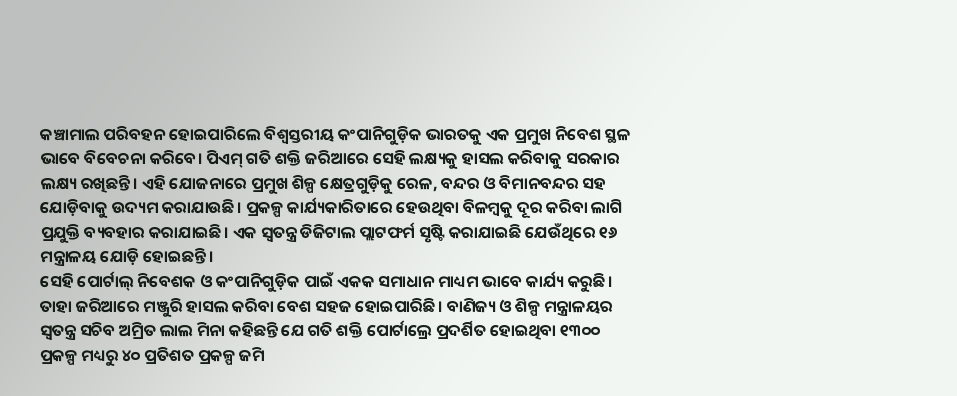କଞ୍ଚାମାଲ ପରିବହନ ହୋଇପାରିଲେ ବିଶ୍ବସ୍ତରୀୟ କଂପାନିଗୁଡ଼ିକ ଭାରତକୁ ଏକ ପ୍ରମୁଖ ନିବେଶ ସ୍ଥଳ ଭାବେ ବିବେଚନା କରିବେ। ପିଏମ୍ ଗତି ଶକ୍ତି ଜରିଆରେ ସେହି ଲକ୍ଷ୍ୟକୁ ହାସଲ କରିବାକୁ ସରକାର ଲକ୍ଷ୍ୟ ରଖିଛନ୍ତି। ଏହି ଯୋଜନାରେ ପ୍ରମୁଖ ଶିଳ୍ପ କ୍ଷେତ୍ରଗୁଡ଼ିକୁ ରେଳ, ବନ୍ଦର ଓ ବିମାନବନ୍ଦର ସହ ଯୋଡ଼ିବାକୁ ଉଦ୍ୟମ କରାଯାଉଛି। ପ୍ରକଳ୍ପ କାର୍ଯ୍ୟକାରିତାରେ ହେଉଥିବା ବିଳମ୍ବକୁ ଦୂର କରିବା ଲାଗି ପ୍ରଯୁକ୍ତି ବ୍ୟବହାର କରାଯାଇଛି। ଏକ ସ୍ବତନ୍ତ୍ର ଡିଜିଟାଲ ପ୍ଲାଟଫର୍ମ ସୃଷ୍ଟି କରାଯାଇଛି ଯେଉଁଥିରେ ୧୬ ମନ୍ତ୍ରାଳୟ ଯୋଡ଼ି ହୋଇଛନ୍ତି।
ସେହି ପୋର୍ଟାଲ୍ ନିବେଶକ ଓ କଂପାନିଗୁଡ଼ିକ ପାଇଁ ଏକକ ସମାଧାନ ମାଧ୍ୟମ ଭାବେ କାର୍ଯ୍ୟ କରୁଛି। ତାହା ଜରିଆରେ ମଞ୍ଜୁରି ହାସଲ କରିବା ବେଶ ସହଜ ହୋଇପାରିଛି। ବାଣିଜ୍ୟ ଓ ଶିଳ୍ପ ମନ୍ତ୍ରାଳୟର ସ୍ବତନ୍ତ୍ର ସଚିବ ଅମ୍ରିତ ଲାଲ ମିନା କହିଛନ୍ତି ଯେ ଗତି ଶକ୍ତି ପୋର୍ଟାଲ୍ରେ ପ୍ରଦର୍ଶିତ ହୋଇଥିବା ୧୩୦୦ ପ୍ରକଳ୍ପ ମଧ୍ୟରୁ ୪୦ ପ୍ରତିଶତ ପ୍ରକଳ୍ପ ଜମି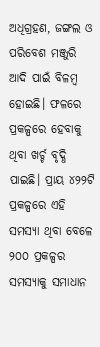ଅଧିଗ୍ରହଣ, ଜଙ୍ଗଲ ଓ ପରିବେଶ ମଞ୍ଜୁରି ଆଦି ପାଇଁ ବିଳମ୍ବ ହୋଇଛି। ଫଳରେ ପ୍ରକଳ୍ପରେ ହେବାକୁ ଥିବା ଖର୍ଚ୍ଚ ବୃଦ୍ଧି ପାଇଛି। ପ୍ରାୟ ୪୨୨ଟି ପ୍ରକଳ୍ପରେ ଏହି ସମସ୍ୟା ଥିବା ବେଳେ ୨୦୦ ପ୍ରକଳ୍ପର ସମସ୍ୟାକୁ ସମାଧାନ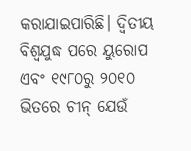କରାଯାଇପାରିଛି। ଦ୍ବିତୀୟ ବିଶ୍ବଯୁଦ୍ଧ ପରେ ୟୁରୋପ ଏବଂ ୧୯୮୦ରୁ ୨୦୧୦ ଭିତରେ ଚୀନ୍ ଯେଉଁ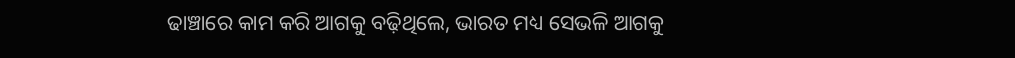ଢାଞ୍ଚାରେ କାମ କରି ଆଗକୁ ବଢ଼ିଥିଲେ, ଭାରତ ମଧ୍ୟ ସେଭଳି ଆଗକୁ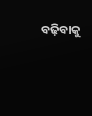ବଢ଼ିବାକୁ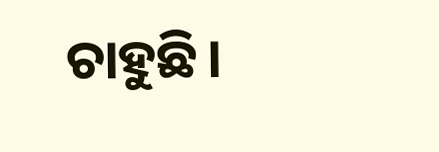ଚାହୁଛି।